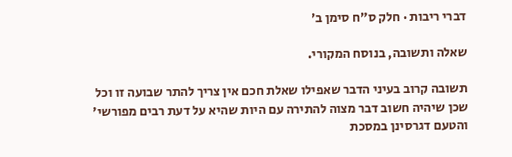דברי ריבות · חלק ס״ח סימן ב׳

שאלה ותשובה, בנוסח המקורי.

תשובה קרוב בעיני הדבר שאפילו שאלת חכם אין צריך להתר שבועה זו וכל שכן שיהיה חשוב דבר מצוה להתירה עם היות שהיא על דעת רבים מפורשי' והטעם דגרסינן במסכת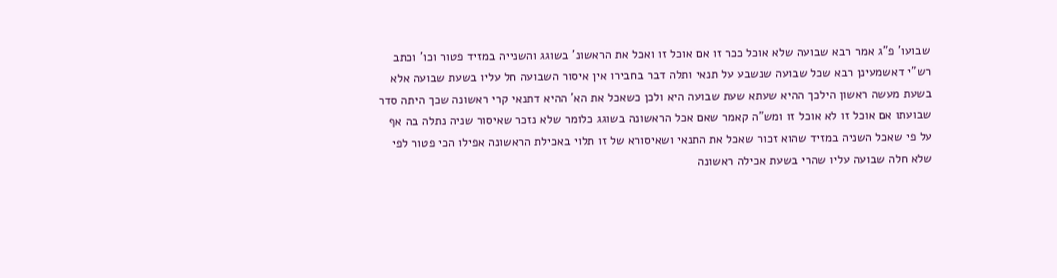שבועו' פ"ג אמר רבא שבועה שלא אוכל ככר זו אם אוכל זו ואכל את הראשונ' בשוגג והשנייה במזיד פטור וכו' וכתב רש"י דאשמעינן רבא שכל שבועה שנשבע על תנאי ותלה דבר בחבירו אין איסור השבועה חל עליו בשעת שבועה אלא בשעת מעשה ראשון הילכך ההיא שעתא שעת שבועה היא ולכן כשאכל את הא' ההיא דתנאי קרי ראשונה שכך היתה סדר שבועתו אם אוכל זו לא אוכל זו ומש"ה קאמר שאם אכל הראשונה בשוגג כלומר שלא נזכר שאיסור שניה נתלה בה אף על פי שאכל השניה במזיד שהוא זכור שאכל את התנאי ושאיסורא של זו תלוי באכילת הראשונה אפילו הכי פטור לפי שלא חלה שבועה עליו שהרי בשעת אכילה ראשונה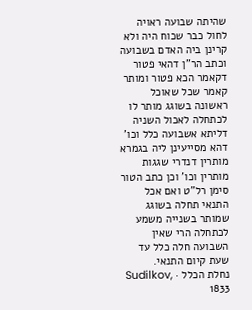שהיתה שבועה ראויה לחול כבר שכוח היה ולא קרינן ביה האדם בשבועה וכתב הר"ן דהאי פטור דקאמר הכא פטור ומותר קאמר שכל שאוכל ראשונה בשוגג מותר לו לכתחלה לאכול השניה דליתא אשבועה כלל וכו' דהא מסייעינן ליה בגמרא מותרין דנדרי שגגות מותרין וכו' וכן כתב הטור סימן רל"ט ואם אכל התנאי תחלה בשוגג שמותר בשנייה משמע לכתחלה הרי שאין השבועה חלה כלל עד שעת קיום התנאי.
נחלת הכלל · Sudilkov, 1833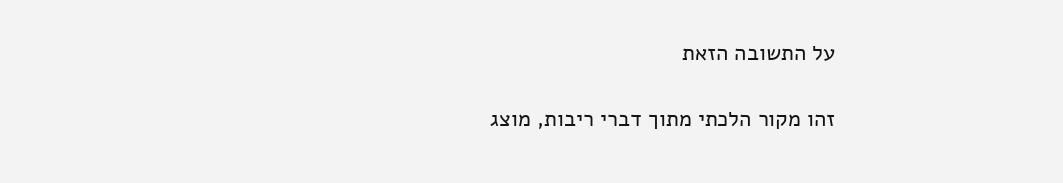על התשובה הזאת

זהו מקור הלכתי מתוך דברי ריבות, מוצג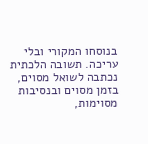בנוסחו המקורי ובלי עריכה. תשובה הלכתית נכתבה לשואל מסוים, בזמן מסוים ובנסיבות מסוימות,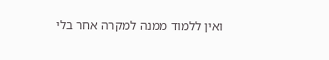ואין ללמוד ממנה למקרה אחר בלי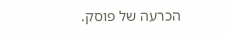הכרעה של פוסק.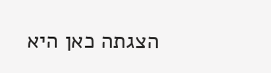הצגתה כאן היא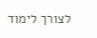לצורך לימוד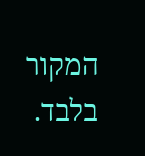המקור בלבד.